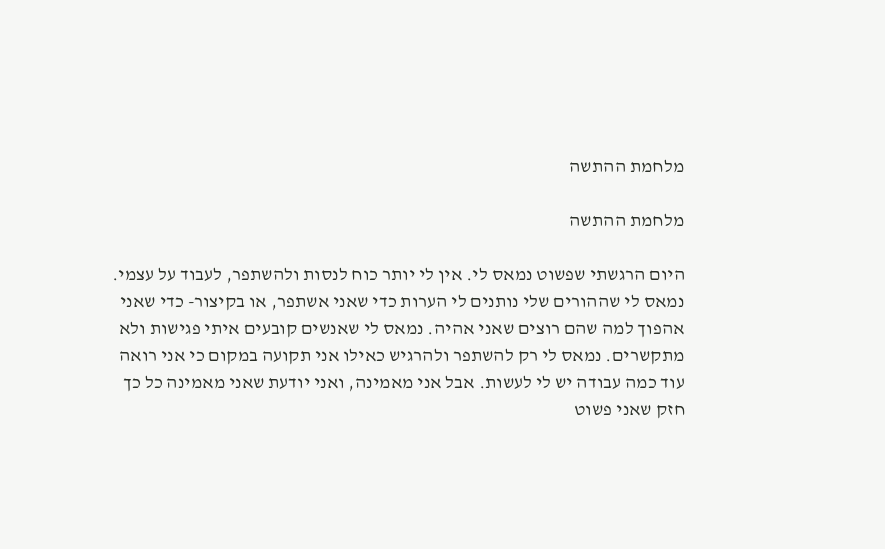מלחמת ההתשה

מלחמת ההתשה

היום הרגשתי שפשוט נמאס לי. אין לי יותר כוח לנסות ולהשתפר, לעבוד על עצמי. נמאס לי שההורים שלי נותנים לי הערות כדי שאני אשתפר, או בקיצור- כדי שאני אהפוך למה שהם רוצים שאני אהיה. נמאס לי שאנשים קובעים איתי פגישות ולא מתקשרים. נמאס לי רק להשתפר ולהרגיש כאילו אני תקועה במקום כי אני רואה עוד כמה עבודה יש לי לעשות. אבל אני מאמינה, ואני יודעת שאני מאמינה כל כך חזק שאני פשוט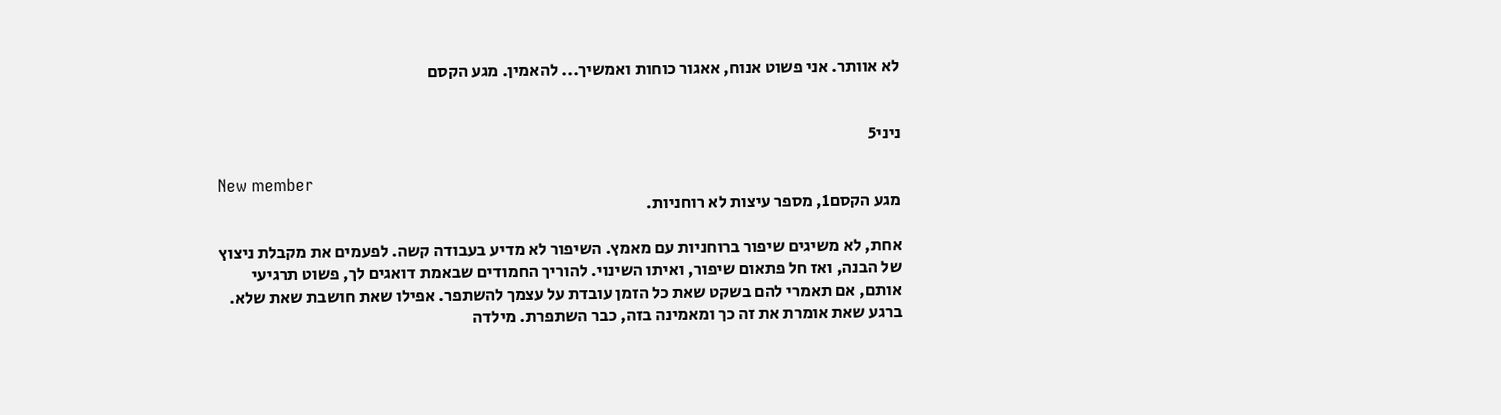לא אוותר. אני פשוט אנוח, אאגור כוחות ואמשיך... להאמין. מגע הקסם


ניני5

New member
מגע הקסם1, מספר עיצות לא רוחניות.

אחת, לא משיגים שיפור ברוחניות עם מאמץ. השיפור לא מדיע בעבודה קשה. לפעמים את מקבלת ניצוץ של הבנה, ואז חל פתאום שיפור, ואיתו השינוי. להוריך החמודים שבאמת דואגים לך, פשוט תרגיעי אותם, אם תאמרי להם בשקט שאת כל הזמן עובדת על עצמך להשתפר. אפילו שאת חושבת שאת שלא. ברגע שאת אומרת את זה כך ומאמינה בזה, כבר השתפרת. מילדה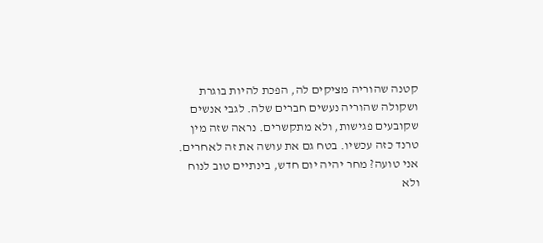קטנה שהוריה מציקים לה, הפכת להיות בוגרת ושקולה שהוריה נעשים חברים שלה. לגבי אנשים שקובעים פגישות, ולא מתקשרים. נראה שזה מין טרנד כזה עכשיו. בטח גם את עושה את זה לאחרים. אני טועה? מחר יהיה יום חדש, בינתיים טוב לנוח ולא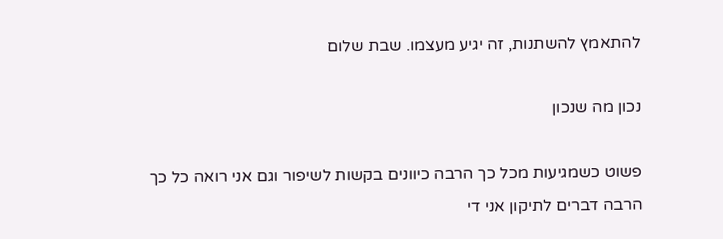להתאמץ להשתנות, זה יגיע מעצמו. שבת שלום

נכון מה שנכון

פשוט כשמגיעות מכל כך הרבה כיוונים בקשות לשיפור וגם אני רואה כל כך הרבה דברים לתיקון אני די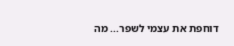דוחפת את עצמי לשפר... מה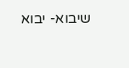שיבוא- יבוא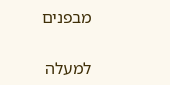מבפנים

למעלה